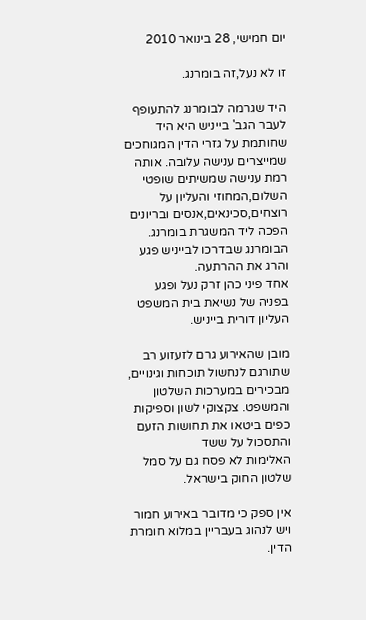יום חמישי, 28 בינואר 2010

זו לא נעל,זה בומרנג.

היד שגרמה לבומרנג להתעופף לעבר הגב' בייניש היא היד שחותמת על גזרי הדין המגוחכים שמייצרים ענישה עלובה. אותה רמת ענישה שמשיתים שופטי השלום,המחוזי והעליון על רוצחים,סכינאים,אנסים ובריונים הפכה ליד המשגרת בומרנג. הבומרנג שבדרכו לבייניש פגע והרג את ההרתעה.
אחד פיני כהן זרק נעל ופגע בפניה של נשיאת בית המשפט העליון דורית בייניש.

מובן שהאירוע גרם לזעזוע רב שתורגם לנחשול תוכחות וגינויים, מבכירים במערכות השלטון והמשפט. צקצוקי לשון וספיקות כפים ביטאו את תחושות הזעם והתסכול על ששד
האלימות לא פסח גם על סמל שלטון החוק בישראל.

אין ספק כי מדובר באירוע חמור ויש לנהוג בעבריין במלוא חומרת הדין.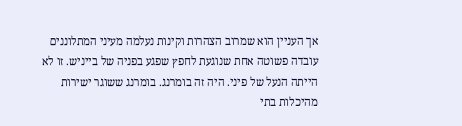אך העניין הוא שמרוב הצהרות וקינות נעלמה מעיני המתלוננים עובדה פשוטה אחת שנוגעת לחפץ שפגע בפניה של בייניש. זו לא הייתה הנעל של פיני. היה זה בומרנג. בומרנג ששוגר ישירות מהיכלות בתי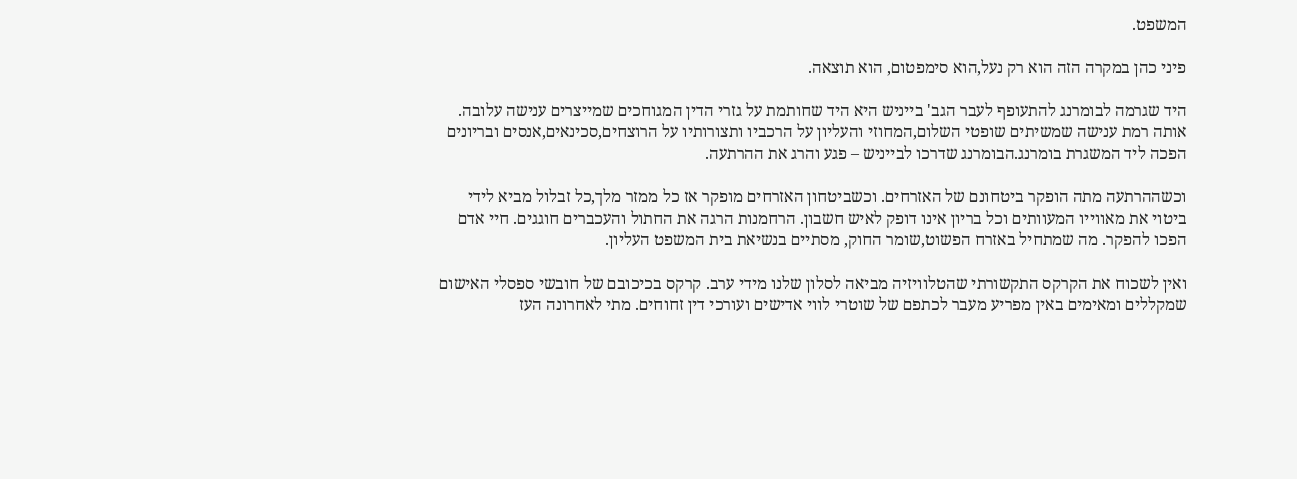המשפט.

פיני כהן במקרה הזה הוא רק נעל,הוא סימפטום, הוא תוצאה.

היד שגרמה לבומרנג להתעופף לעבר הגב' בייניש היא היד שחותמת על גזרי הדין המגוחכים שמייצרים ענישה עלובה. אותה רמת ענישה שמשיתים שופטי השלום,המחוזי והעליון על הרכביו ותצורותיו על הרוצחים,סכינאים,אנסים ובריונים הפכה ליד המשגרת בומרנג.הבומרנג שדרכו לבייניש – פגע והרג את ההרתעה.

וכשההרתעה מתה הופקר ביטחונם של האזרחים. וכשביטחון האזרחים מופקר אז כל ממזר מלך,כל זבלול מביא לידי ביטוי את מאווייו המעוותים וכל בריון אינו דופק לאיש חשבון. הרחמנות הרגה את החתול והעכברים חוגגים. חיי אדם הפכו להפקר. מה שמתחיל באזרח הפשוט,שומר החוק, מסתיים בנשיאת בית המשפט העליון.

ואין לשכוח את הקרקס התקשורתי שהטלוויזיה מביאה לסלון שלנו מידי ערב. קרקס בכיכובם של חובשי ספסלי האישום שמקללים ומאימים באין מפריע מעבר לכתפם של שוטרי לווי אדישים ועורכי דין זחוחים. מתי לאחרונה העז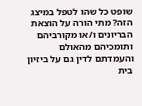שופט כל שהו לטפל במיצג הזה? מתי הורה על הוצאת הבריונים ו/או מקורביהם ותומכיהם מהאולם והעמדתם לדין גם על ביזיון בית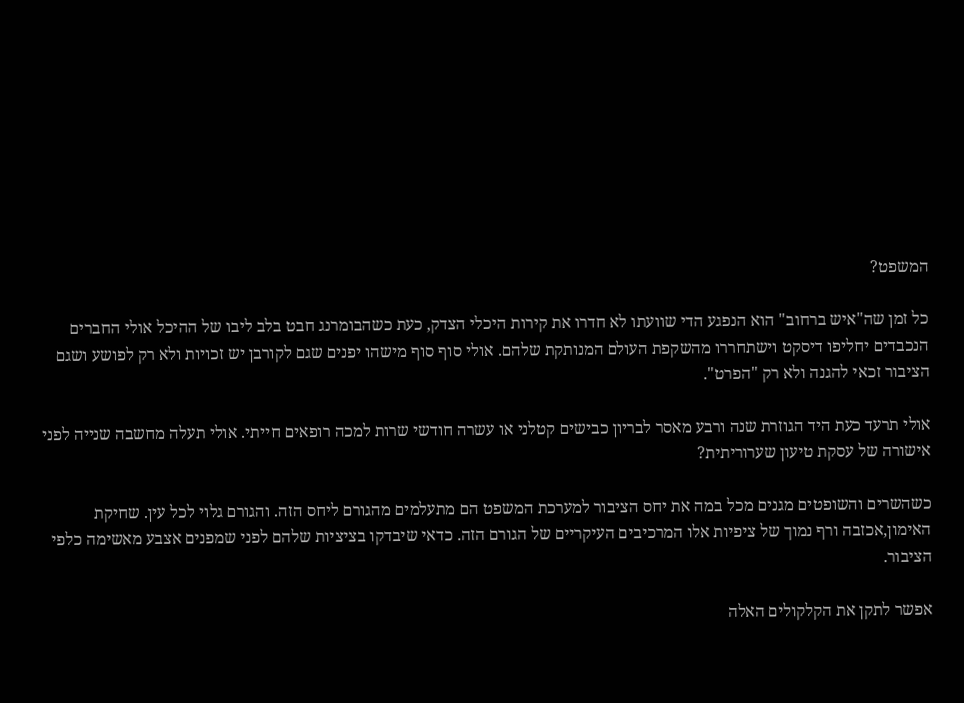המשפט?

כל זמן שה"איש ברחוב" הוא הנפגע הדי שוועתו לא חדרו את קירות היכלי הצדק, כעת כשהבומרנג חבט בלב ליבו של ההיכל אולי החברים הנכבדים יחליפו דיסקט וישתחררו מהשקפת העולם המנותקת שלהם. אולי סוף סוף מישהו יפנים שגם לקורבן יש זכויות ולא רק לפושע ושגם הציבור זכאי להגנה ולא רק "הפרט".

אולי תרעד כעת היד הגוזרת שנה ורבע מאסר לבריון כבישים קטלני או עשרה חודשי שרות למכה רופאים חייתי. אולי תעלה מחשבה שנייה לפני אישורה של עסקת טיעון שערוריתית?

כשהשרים והשופטים מגנים מכל במה את יחס הציבור למערכת המשפט הם מתעלמים מהגורם ליחס הזה. והגורם גלוי לכל עין. שחיקת האימון,אכזבה ורף נמוך של ציפיות אלו המרכיבים העיקריים של הגורם הזה. כדאי שיבדקו בציציות שלהם לפני שמפנים אצבע מאשימה כלפי הציבור.

אפשר לתקן את הקלקולים האלה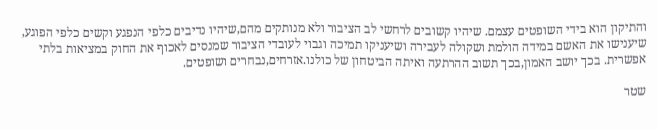והתיקון הוא בידי השופטים עצמם. שיהיו קשובים לרחשי לב הציבור ולא מנותקים מהם,שיהיו נדיבים כלפי הנפגע וקשים כלפי הפוגע, שיענישו את האשם במידה הולמת ושקולה לעבירה ושיעניקו תמיכה וגבוי לעובדי הציבור שמנסים לאכוף את החוק במציאות בלתי אפשרית. בכך יושב האמון,בכך תשוב ההרתעה ואיתה הביטחון של כולנו.אזרחים,נבחרים ושופטים.

שטר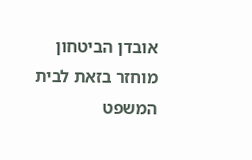אובדן הביטחון מוחזר בזאת לבית המשפט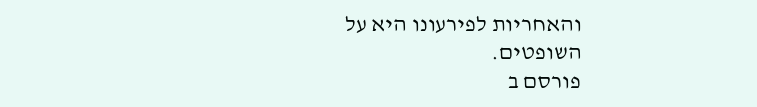והאחריות לפירעונו היא על השופטים.
פורסם ב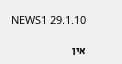NEWS1 29.1.10

אין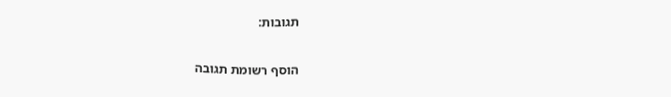תגובות:

הוסף רשומת תגובה